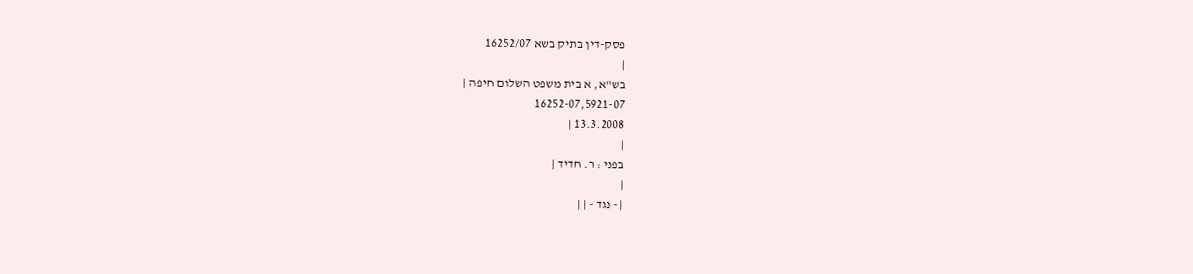פסק-דין בתיק בשא 16252/07
|
בש"א, א בית משפט השלום חיפה |
16252-07,5921-07
13.3.2008 |
|
בפני : ר. חדיד |
|
| - נגד - | |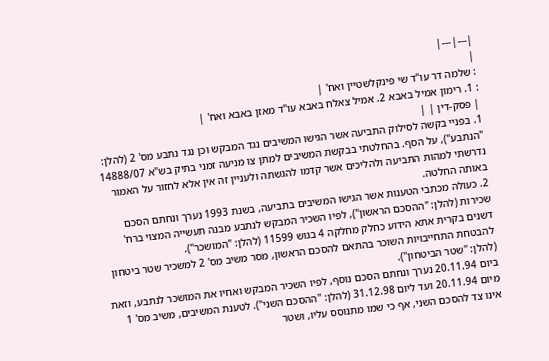|---|---|
|
: שלמה דר עו"ד שי פינקלשטיין ואח' |
: 1. רימון אמיל באבא 2. אמיל צאלח באבא עו"ד מאזן באבא ואח' |
| פסק-דין | |
1. בפניי בקשה לסילוק התביעה אשר הגישו המשיבים נגד המבקש וכן נגד נתבע מס' 2 (להלן: "הנתבע"), על הסף. בהחלטתי בבקשת המשיבים למתן צו מניעה זמני בתיק בש"א 14888/07 נדרשתי למהות התביעה ולהליכים אשר קדמו להגשתה ולעניין זה אין אלא לחזור על האמור באותה החלטה.
2. כעולה מכתבי הטענות אשר הגישו המשיבים בתביעה, בשנת 1993 נערך ונחתם הסכם שכירות (להלן: "ההסכם הראשון"), לפיו השכיר המבקש לנתבע מבנה תעשייה המצוי ברח' דשנים בקרית אתא הידוע כחלק מחלקה 4 בגוש 11599 (להלן: "המושכר").
להבטחת התחייבויות השוכר בהתאם להסכם הראשון, מסר משיב מס' 2 למשכיר שטר ביטחון (להלן: "שטר הביטחון").
ביום 20.11.94 נערך ונחתם הסכם נוסף, לפיו השכיר המבקש ואחיו את המושכר לנתבע, וזאת מיום 20.11.94 ועד ליום 31.12.98 (להלן: "ההסכם השני"). לטענת המשיבים, משיב מס' 1 אינו צד להסכם השני, אף כי שמו מתנוסס עליו, ושטר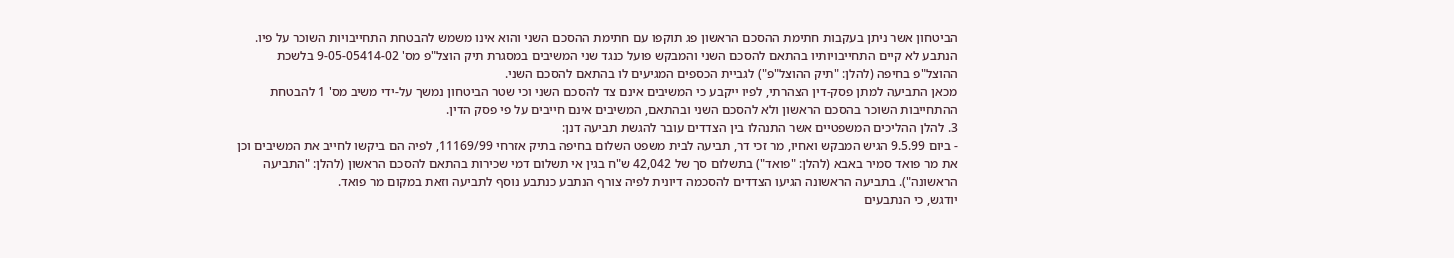הביטחון אשר ניתן בעקבות חתימת ההסכם הראשון פג תוקפו עם חתימת ההסכם השני והוא אינו משמש להבטחת התחייבויות השוכר על פיו.
הנתבע לא קיים התחייבויותיו בהתאם להסכם השני והמבקש פועל כנגד שני המשיבים במסגרת תיק הוצל"פ מס' 9-05-05414-02 בלשכת ההוצל"פ בחיפה (להלן: "תיק ההוצל"פ") לגביית הכספים המגיעים לו בהתאם להסכם השני.
מכאן התביעה למתן פסק-דין הצהרתי, לפיו ייקבע כי המשיבים אינם צד להסכם השני וכי שטר הביטחון נמשך על-ידי משיב מס' 1 להבטחת ההתחייבות השוכר בהסכם הראשון ולא להסכם השני ובהתאם, המשיבים אינם חייבים על פי פסק הדין.
3. להלן ההליכים המשפטיים אשר התנהלו בין הצדדים עובר להגשת תביעה דנן:
- ביום 9.5.99 הגיש המבקש ואחיו, מר זכי דר, תביעה לבית משפט השלום בחיפה בתיק אזרחי 11169/99, לפיה הם ביקשו לחייב את המשיבים וכן את מר פואד סמיר באבא (להלן: "פואד") בתשלום סך של 42,042 ש"ח בגין אי תשלום דמי שכירות בהתאם להסכם הראשון (להלן: "התביעה הראשונה"). בתביעה הראשונה הגיעו הצדדים להסכמה דיונית לפיה צורף הנתבע כנתבע נוסף לתביעה וזאת במקום מר פואד.
יודגש, כי הנתבעים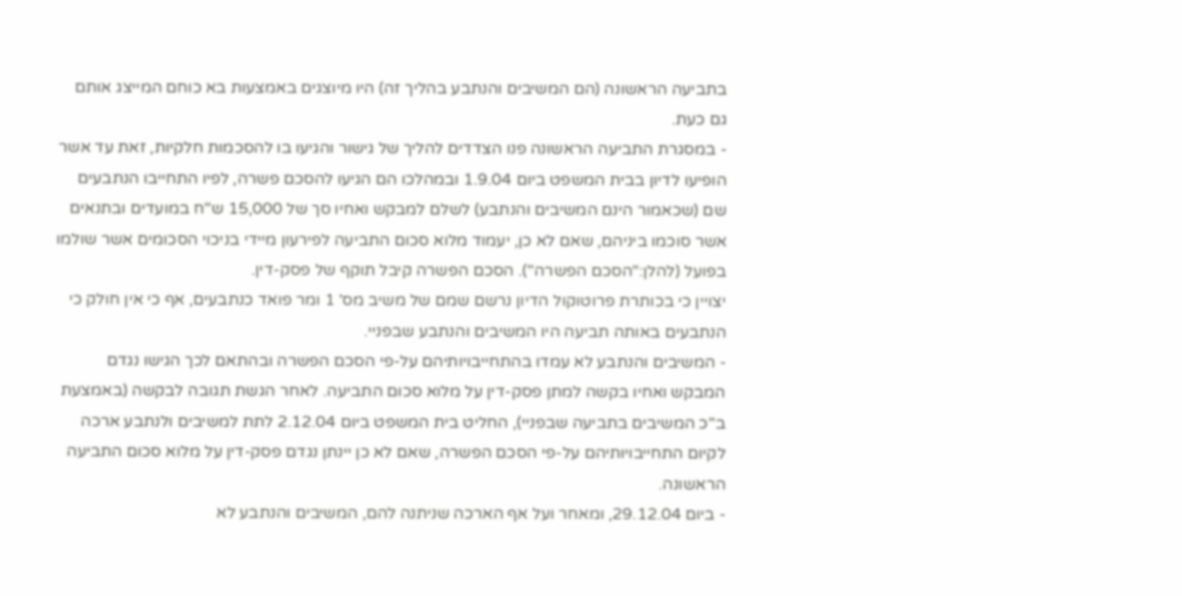בתביעה הראשונה (הם המשיבים והנתבע בהליך זה) היו מיוצגים באמצעות בא כוחם המייצג אותם גם כעת.
- במסגרת התביעה הראשונה פנו הצדדים להליך של גישור והגיעו בו להסכמות חלקיות, זאת עד אשר הופיעו לדיון בבית המשפט ביום 1.9.04 ובמהלכו הם הגיעו להסכם פשרה, לפיו התחייבו הנתבעים שם (שכאמור הינם המשיבים והנתבע) לשלם למבקש ואחיו סך של 15,000 ש"ח במועדים ובתנאים אשר סוכמו ביניהם, שאם לא כן, יעמוד מלוא סכום התביעה לפירעון מיידי בניכוי הסכומים אשר שולמו בפועל (להלן:"הסכם הפשרה"). הסכם הפשרה קיבל תוקף של פסק-דין.
יצויין כי בכותרת פרוטוקול הדיון נרשם שמם של משיב מס' 1 ומר פואד כנתבעים, אף כי אין חולק כי הנתבעים באותה תביעה היו המשיבים והנתבע שבפניי.
- המשיבים והנתבע לא עמדו בהתחייבויותיהם על-פי הסכם הפשרה ובהתאם לכך הגישו נגדם המבקש ואחיו בקשה למתן פסק-דין על מלוא סכום התביעה. לאחר הגשת תגובה לבקשה (באמצעת ב''כ המשיבים בתביעה שבפניי), החליט בית המשפט ביום 2.12.04 לתת למשיבים ולנתבע ארכה לקיום התחייבויותיהם על-פי הסכם הפשרה, שאם לא כן יינתן נגדם פסק-דין על מלוא סכום התביעה הראשונה.
- ביום 29.12.04, ומאחר ועל אף הארכה שניתנה להם, המשיבים והנתבע לא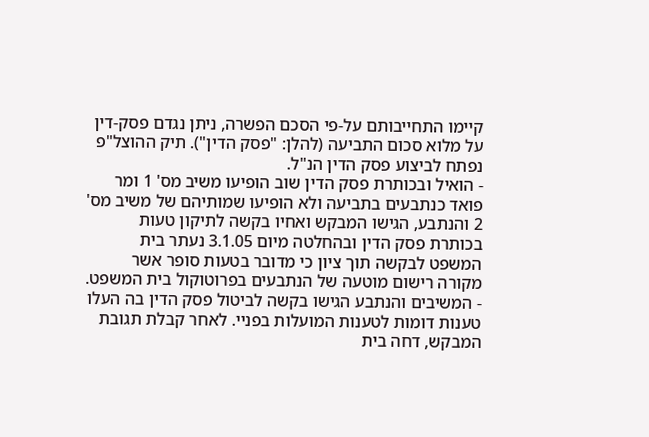קיימו התחייבותם על-פי הסכם הפשרה, ניתן נגדם פסק-דין על מלוא סכום התביעה (להלן: "פסק הדין"). תיק ההוצל"פ נפתח לביצוע פסק הדין הנ"ל.
- הואיל ובכותרת פסק הדין שוב הופיעו משיב מס' 1 ומר פואד כנתבעים בתביעה ולא הופיעו שמותיהם של משיב מס' 2 והנתבע, הגישו המבקש ואחיו בקשה לתיקון טעות בכותרת פסק הדין ובהחלטה מיום 3.1.05 נעתר בית המשפט לבקשה תוך ציון כי מדובר בטעות סופר אשר מקורה רישום מוטעה של הנתבעים בפרוטוקול בית המשפט.
- המשיבים והנתבע הגישו בקשה לביטול פסק הדין בה העלו טענות דומות לטענות המועלות בפניי. לאחר קבלת תגובת המבקש, דחה בית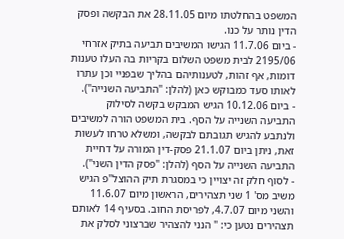המשפט בהחלטתו מיום 28.11.05 את הבקשה ופסק הדין נותר על כנו.
- ביום 11.7.06 הגישו המשיבים תביעה בתיק אזרחי 2195/06 לבית משפט השלום בקריות בה העלו טענות דומות, אף זהות, לטענותיהם בהליך שבפניי וכן עתרו לאותו סעד כמבוקש כאן (להלן: "התביעה השנייה").
- ביום 10.12.06 הגיש המבקש בקשה לסילוק התביעה השנייה על הסף. בית המשפט הורה למשיבים ולנתבע להגיש תגובתם לבקשה, ומשלא טרחו לעשות זאת, ניתן ביום 21.1.07 פסק-דין המורה על דחיית התביעה השנייה על הסף (להלן: "פסק הדין השני").
- לסוף חלק זה יצויין כי במסגרת תיק ההוצל"פ הגיש משיב מס' 1 שני תצהירים, הראשון מיום 11.6.07 והשני מיום 4.7.07, לפריסת החוב. בסעיף 14 לאותם תצהירים נטען כי: " הנני להצהיר שברצוני לסלק את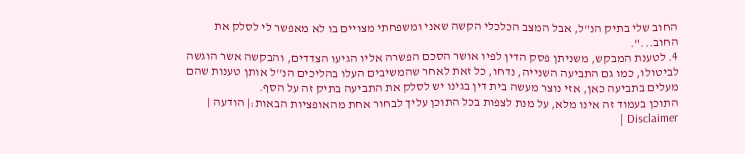החוב שלי בתיק הנ"ל, אבל המצב הכלכלי הקשה שאני ומשפחתי מצויים בו לא מאפשר לי לסלק את החוב...".
4. לטענת המבקש, משניתן פסק הדין לפיו אושר הסכם הפשרה אליו הגיעו הצדדים, והבקשה אשר הוגשה לביטולו, כמו גם התביעה השנייה, נדחו, כל זאת לאחר שהמשיבים העלו בהליכים הנ''ל אותן טענות שהם מעלים בתביעה כאן, אזי נוצר מעשה בית דין בגינו יש לסלק את התביעה בתיק זה על הסף.
התוכן בעמוד זה אינו מלא, על מנת לצפות בכל התוכן עליך לבחור אחת מהאופציות הבאות:| הודעה | Disclaimer |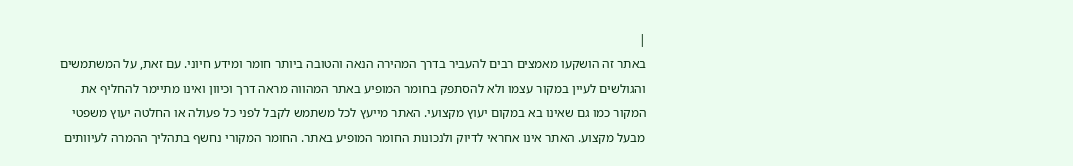|
באתר זה הושקעו מאמצים רבים להעביר בדרך המהירה הנאה והטובה ביותר חומר ומידע חיוני. עם זאת, על המשתמשים והגולשים לעיין במקור עצמו ולא להסתפק בחומר המופיע באתר המהווה מראה דרך וכיוון ואינו מתיימר להחליף את המקור כמו גם שאינו בא במקום יעוץ מקצועי. האתר מייעץ לכל משתמש לקבל לפני כל פעולה או החלטה יעוץ משפטי מבעל מקצוע. האתר אינו אחראי לדיוק ולנכונות החומר המופיע באתר. החומר המקורי נחשף בתהליך ההמרה לעיוותים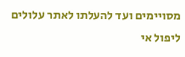מסויימים ועד להעלתו לאתר עלולים ליפול אי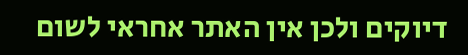דיוקים ולכן אין האתר אחראי לשום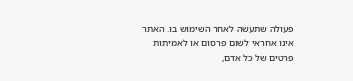פעולה שתעשה לאחר השימוש בו. האתר אינו אחראי לשום פרסום או לאמיתות פרטים של כל אדם,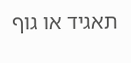תאגיד או גוף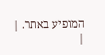המופיע באתר. |
|